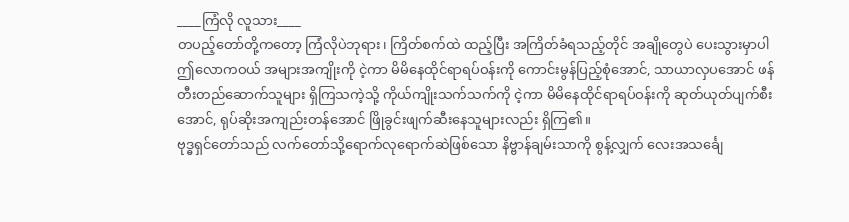____ကြံလို လူသား____
တပည့်တော်တို့ကတော့ ကြံလိုပဲဘုရား၊ ကြိတ်စက်ထဲ ထည့်ပြီး အကြိတ်ခံရသည့်တိုင် အချိုတွေပဲ ပေးသွားမှာပါ
ဤလောကဝယ် အများအကျိုးကို ငဲ့ကာ မိမိနေထိုင်ရာရပ်ဝန်းကို ကောင်းမွန်ပြည့်စုံအောင်, သာယာလှပအောင် ဖန်တီးတည်ဆောက်သူများ ရှိကြသကဲ့သို့ ကိုယ်ကျိုးသက်သက်ကို ငဲ့ကာ မိမိနေထိုင်ရာရပ်ဝန်းကို ဆုတ်ယုတ်ပျက်စီးအောင်, ရုပ်ဆိုးအကျည်းတန်အောင် ဖြိုခွင်းဖျက်ဆီးနေသူများလည်း ရှိကြ၏။
ဗုဒ္ဓရှင်တော်သည် လက်တော်သို့ရောက်လုရောက်ဆဲဖြစ်သော နိဗ္ဗာန်ချမ်းသာကို စွန့်လျှက် လေးအသင်္ချေ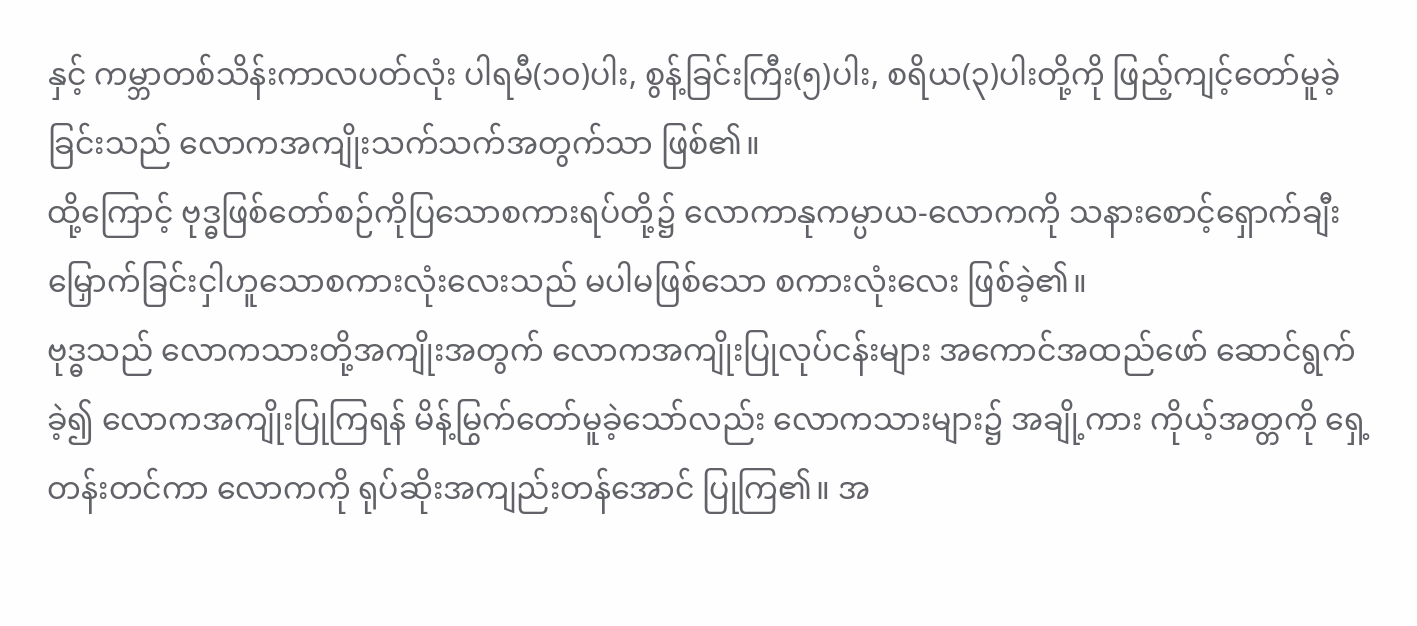နှင့် ကမ္ဘာတစ်သိန်းကာလပတ်လုံး ပါရမီ(၁၀)ပါး, စွန့်ခြင်းကြီး(၅)ပါး, စရိယ(၃)ပါးတို့ကို ဖြည့်ကျင့်တော်မူခဲ့ခြင်းသည် လောကအကျိုးသက်သက်အတွက်သာ ဖြစ်၏။
ထို့ကြောင့် ဗုဒ္ဓဖြစ်တော်စဉ်ကိုပြသောစကားရပ်တို့၌ လောကာနုကမ္ပာယ-လောကကို သနားစောင့်ရှောက်ချီးမြှောက်ခြင်းငှါဟူသောစကားလုံးလေးသည် မပါမဖြစ်သော စကားလုံးလေး ဖြစ်ခဲ့၏။
ဗုဒ္ဓသည် လောကသားတို့အကျိုးအတွက် လောကအကျိုးပြုလုပ်ငန်းများ အကောင်အထည်ဖော် ဆောင်ရွက်ခဲ့၍ လောကအကျိုးပြုကြရန် မိန့်မြွက်တော်မူခဲ့သော်လည်း လောကသားများ၌ အချို့ကား ကိုယ့်အတ္တကို ရှေ့တန်းတင်ကာ လောကကို ရုပ်ဆိုးအကျည်းတန်အောင် ပြုကြ၏။ အ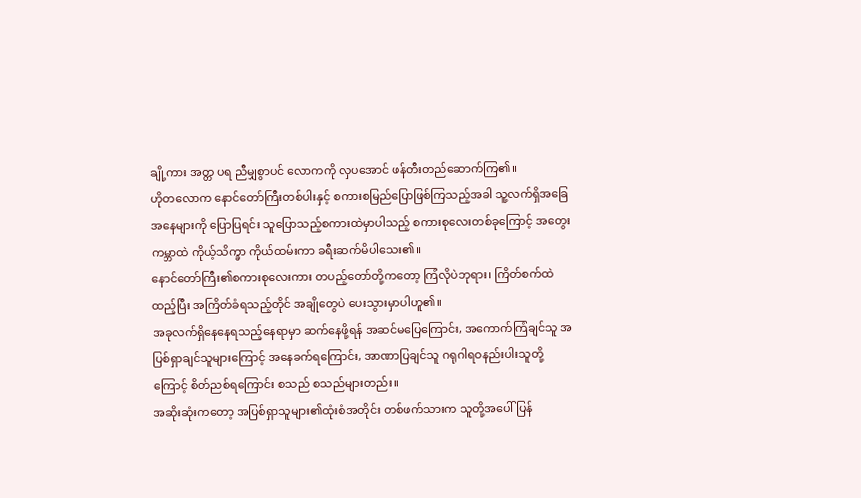ချို့ကား အတ္တ ပရ ညီမျှစွာပင် လောကကို လှပအောင် ဖန်တီးတည်ဆောက်ကြ၏။
ဟိုတလောက နောင်တော်ကြီးတစ်ပါးနှင့် စကားစမြည်ပြောဖြစ်ကြသည့်အခါ သူ့လက်ရှိအခြေအနေများကို ပြောပြရင်း သူပြောသည့်စကားထဲမှာပါသည့် စကားစုလေးတစ်ခုကြောင့် အတွေးကမ္ဘာထဲ ကိုယ့်သိက္ခာ ကိုယ်ထမ်းကာ ခရီးဆက်မိပါသေး၏။
နောင်တော်ကြီး၏စကားစုလေးကား တပည့်တော်တို့ကတော့ ကြံလိုပဲဘုရား၊ ကြိတ်စက်ထဲ ထည့်ပြီး အကြိတ်ခံရသည့်တိုင် အချိုတွေပဲ ပေးသွားမှာပါဟူ၏။
အခုလက်ရှိနေနေရသည့်နေရာမှာ ဆက်နေဖို့ရန် အဆင်မပြေကြောင်း, အကောက်ကြံချင်သူ အပြစ်ရှာချင်သူများကြောင့် အနေခက်ရကြောင်း, အာဏာပြချင်သူ ဂရုဂါရဝနည်းပါးသူတို့ကြောင့် စိတ်ညစ်ရကြောင်း စသည် စသည်များတည်း။
အဆိုးဆုံးကတော့ အပြစ်ရှာသူများ၏ထုံးစံအတိုင်း တစ်ဖက်သားက သူတို့အပေါ်ပြန်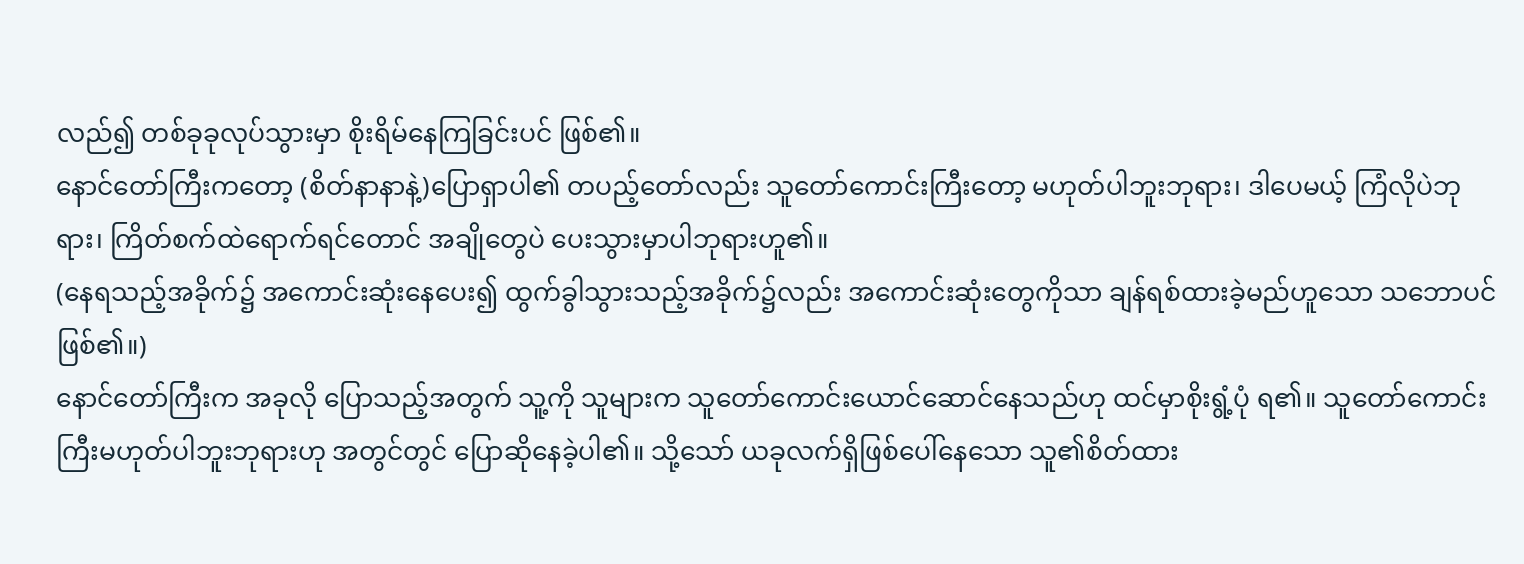လည်၍ တစ်ခုခုလုပ်သွားမှာ စိုးရိမ်နေကြခြင်းပင် ဖြစ်၏။
နောင်တော်ကြီးကတော့ (စိတ်နာနာနဲ့)ပြောရှာပါ၏ တပည့်တော်လည်း သူတော်ကောင်းကြီးတော့ မဟုတ်ပါဘူးဘုရား၊ ဒါပေမယ့် ကြံလိုပဲဘုရား၊ ကြိတ်စက်ထဲရောက်ရင်တောင် အချိုတွေပဲ ပေးသွားမှာပါဘုရားဟူ၏။
(နေရသည့်အခိုက်၌ အကောင်းဆုံးနေပေး၍ ထွက်ခွါသွားသည့်အခိုက်၌လည်း အကောင်းဆုံးတွေကိုသာ ချန်ရစ်ထားခဲ့မည်ဟူသော သဘောပင် ဖြစ်၏။)
နောင်တော်ကြီးက အခုလို ပြောသည့်အတွက် သူ့ကို သူများက သူတော်ကောင်းယောင်ဆောင်နေသည်ဟု ထင်မှာစိုးရွံ့ပုံ ရ၏။ သူတော်ကောင်းကြီးမဟုတ်ပါဘူးဘုရားဟု အတွင်တွင် ပြောဆိုနေခဲ့ပါ၏။ သို့သော် ယခုလက်ရှိဖြစ်ပေါ်နေသော သူ၏စိတ်ထား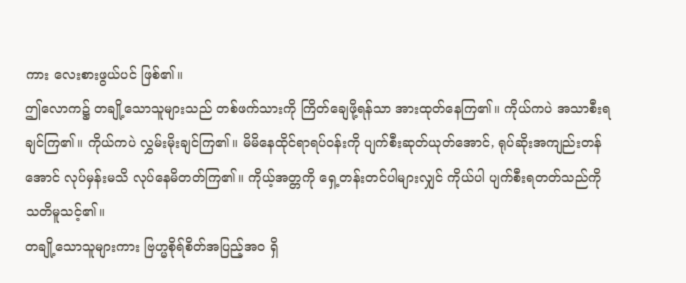ကား လေးစားဖွယ်ပင် ဖြစ်၏။
ဤလောက၌ တချို့သောသူများသည် တစ်ဖက်သားကို ကြိတ်ချေဖို့ရန်သာ အားထုတ်နေကြ၏။ ကိုယ်ကပဲ အသာစီးရချင်ကြ၏။ ကိုယ်ကပဲ လွှမ်းမိုးချင်ကြ၏။ မိမိနေထိုင်ရာရပ်ဝန်းကို ပျက်စီးဆုတ်ယုတ်အောင်, ရုပ်ဆိုးအကျည်းတန်အောင် လုပ်မှန်းမသိ လုပ်နေမိတတ်ကြ၏။ ကိုယ့်အတ္တကို ရှေ့တန်းတင်ပါများလျှင် ကိုယ်ပါ ပျက်စီးရတတ်သည်ကို သတိမူသင့်၏။
တချို့သောသူများကား ဗြဟ္မစိုရ်စိတ်အပြည့်အဝ ရှိ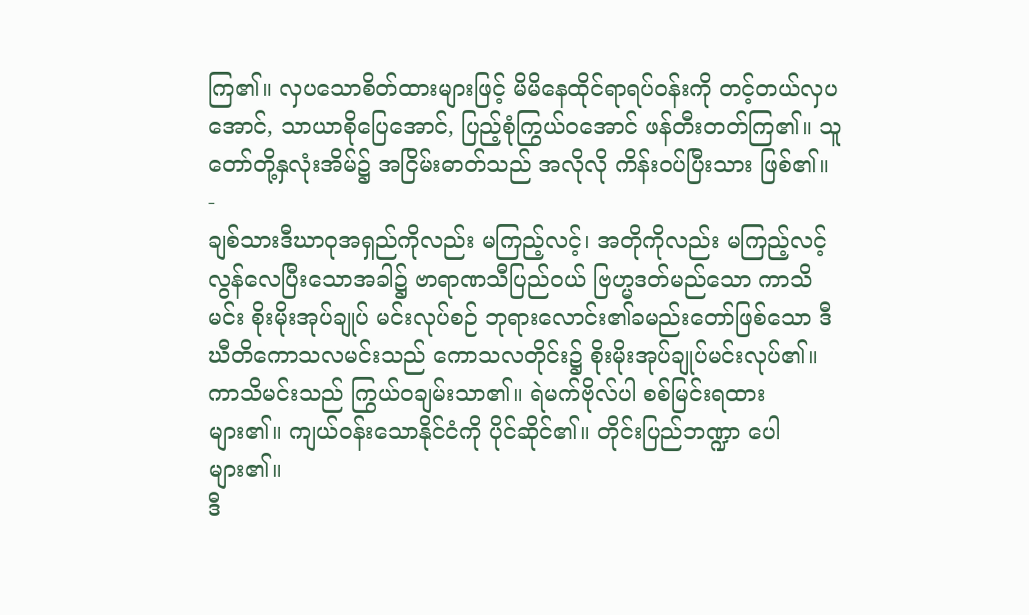ကြ၏။ လှပသောစိတ်ထားများဖြင့် မိမိနေထိုင်ရာရပ်ဝန်းကို တင့်တယ်လှပအောင်, သာယာစိုပြေအောင်, ပြည့်စုံကြွယ်ဝအောင် ဖန်တီးတတ်ကြ၏။ သူတော်တို့နှလုံးအိမ်၌ အငြိမ်းဓာတ်သည် အလိုလို ကိန်းဝပ်ပြီးသား ဖြစ်၏။
-
ချစ်သားဒီဃာဝုအရှည်ကိုလည်း မကြည့်လင့်၊ အတိုကိုလည်း မကြည့်လင့်
လွန်လေပြီးသောအခါ၌ ဗာရာဏသီပြည်ဝယ် ဗြဟ္မဒတ်မည်သော ကာသိမင်း စိုးမိုးအုပ်ချုပ် မင်းလုပ်စဉ် ဘုရားလောင်း၏ခမည်းတော်ဖြစ်သော ဒီဃီတိကောသလမင်းသည် ကောသလတိုင်း၌ စိုးမိုးအုပ်ချုပ်မင်းလုပ်၏။
ကာသိမင်းသည် ကြွယ်ဝချမ်းသာ၏။ ရဲမက်ဗိုလ်ပါ စစ်မြင်းရထား များ၏။ ကျယ်ဝန်းသောနိုင်ငံကို ပိုင်ဆိုင်၏။ တိုင်းပြည်ဘဏ္ဍာ ပေါများ၏။
ဒီ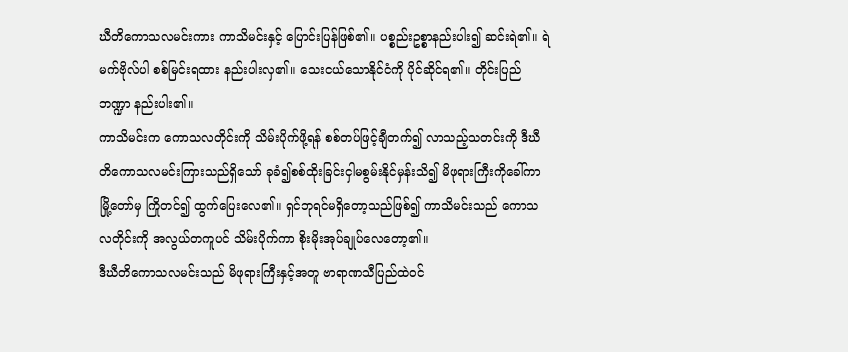ဃီတိကောသလမင်းကား ကာသိမင်းနှင့် ပြောင်းပြန်ဖြစ်၏။ ပစ္စည်းဥစ္စာနည်းပါး၍ ဆင်းရဲ၏။ ရဲမက်ဗိုလ်ပါ စစ်မြင်းရထား နည်းပါးလှ၏။ သေးငယ်သောနိုင်ငံကို ပိုင်ဆိုင်ရ၏။ တိုင်းပြည်ဘဏ္ဍာ နည်းပါး၏။
ကာသိမင်းက ကောသလတိုင်းကို သိမ်းပိုက်ဖို့ရန် စစ်တပ်ဖြင့်ချီတက်၍ လာသည့်သတင်းကို ဒီဃီတိကောသလမင်းကြားသည်ရှိသော် ခုခံ၍စစ်ထိုးခြင်းငှါမစွမ်းနိုင်မှန်းသိ၍ မိဖုရားကြီးကိုခေါ်ကာ မြို့တော်မှ ကြိုတင်၍ ထွက်ပြေးလေ၏။ ရှင်ဘုရင်မရှိတော့သည်ဖြစ်၍ ကာသိမင်းသည် ကောသလတိုင်းကို အလွယ်တကူပင် သိမ်းပိုက်ကာ စိုးမိုးအုပ်ချုပ်လေတော့၏။
ဒီဃီတိကောသလမင်းသည် မိဖုရားကြီးနှင့်အတူ ဗာရာဏသီပြည်ထဲဝင်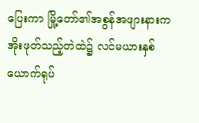ပြေးကာ မြို့တော်၏အစွန်အဖျားနားက အိုးဖုတ်သည့်တဲထဲ၌ လင်မယားနှစ်ယောက်ရုပ်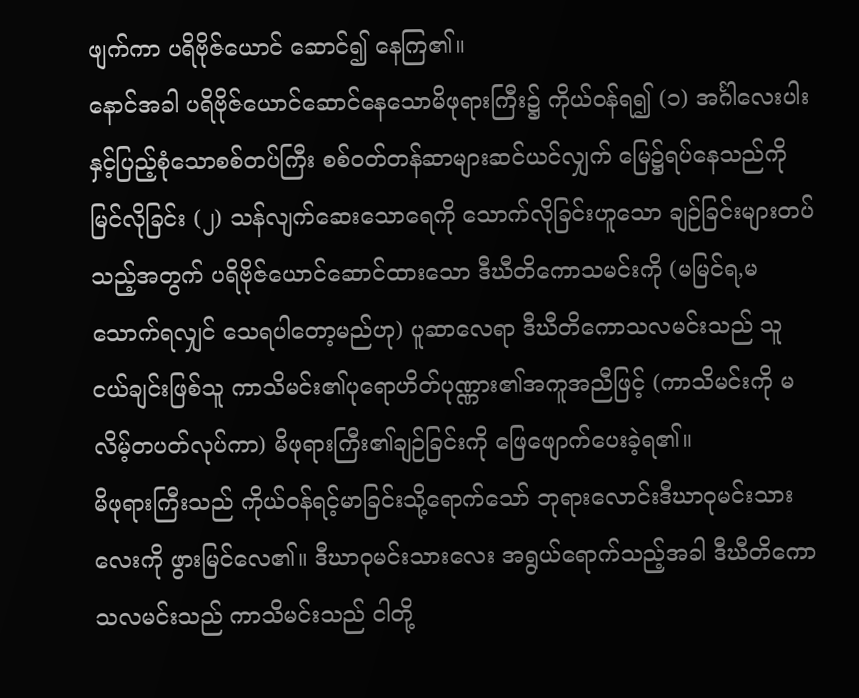ဖျက်ကာ ပရိဗိုဇ်ယောင် ဆောင်၍ နေကြ၏။
နောင်အခါ ပရိဗိုဇ်ယောင်ဆောင်နေသောမိဖုရားကြီး၌ ကိုယ်ဝန်ရ၍ (၁) အင်္ဂါလေးပါးနှင့်ပြည့်စုံသောစစ်တပ်ကြီး စစ်ဝတ်တန်ဆာများဆင်ယင်လျှက် မြေ၌ရပ်နေသည်ကို မြင်လိုခြင်း (၂) သန်လျက်ဆေးသောရေကို သောက်လိုခြင်းဟူသော ချဉ်ခြင်းများတပ်သည့်အတွက် ပရိဗိုဇ်ယောင်ဆောင်ထားသော ဒီဃီတိကောသမင်းကို (မမြင်ရ,မသောက်ရလျှင် သေရပါတော့မည်ဟု) ပူဆာလေရာ ဒီဃီတိကောသလမင်းသည် သူငယ်ချင်းဖြစ်သူ ကာသိမင်း၏ပုရောဟိတ်ပုဏ္ဏား၏အကူအညီဖြင့် (ကာသိမင်းကို မလိမ့်တပတ်လုပ်ကာ) မိဖုရားကြီး၏ချဉ်ခြင်းကို ဖြေဖျောက်ပေးခဲ့ရ၏။
မိဖုရားကြီးသည် ကိုယ်ဝန်ရင့်မာခြင်းသို့ရောက်သော် ဘုရားလောင်းဒီဃာဝုမင်းသားလေးကို ဖွားမြင်လေ၏။ ဒီဃာဝုမင်းသားလေး အရွယ်ရောက်သည့်အခါ ဒီဃီတိကောသလမင်းသည် ကာသိမင်းသည် ငါတို့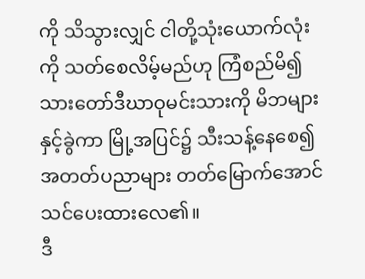ကို သိသွားလျှင် ငါတို့သုံးယောက်လုံးကို သတ်စေလိမ့်မည်ဟု ကြံစည်မိ၍ သားတော်ဒီဃာဝုမင်းသားကို မိဘများနှင့်ခွဲကာ မြို့အပြင်၌ သီးသန့်နေစေ၍ အတတ်ပညာများ တတ်မြောက်အောင် သင်ပေးထားလေ၏။
ဒီ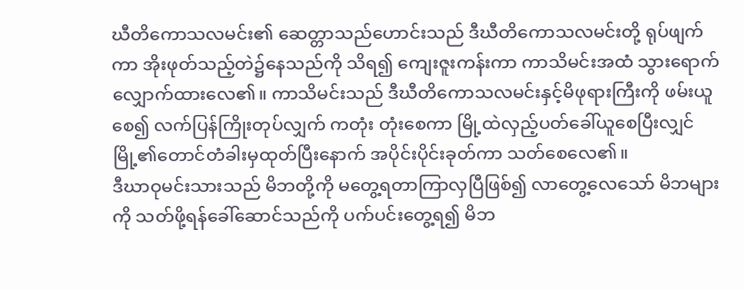ဃီတိကောသလမင်း၏ ဆေတ္တာသည်ဟောင်းသည် ဒီဃီတိကောသလမင်းတို့ ရုပ်ဖျက်ကာ အိုးဖုတ်သည့်တဲ၌နေသည်ကို သိရ၍ ကျေးဇူးကန်းကာ ကာသိမင်းအထံ သွားရောက်လျှောက်ထားလေ၏။ ကာသိမင်းသည် ဒီဃီတိကောသလမင်းနှင့်မိဖုရားကြီးကို ဖမ်းယူစေ၍ လက်ပြန်ကြိုးတုပ်လျှက် ကတုံး တုံးစေကာ မြို့ထဲလှည့်ပတ်ခေါ်ယူစေပြီးလျှင် မြို့၏တောင်တံခါးမှထုတ်ပြီးနောက် အပိုင်းပိုင်းခုတ်ကာ သတ်စေလေ၏။
ဒီဃာဝုမင်းသားသည် မိဘတို့ကို မတွေ့ရတာကြာလှပြီဖြစ်၍ လာတွေ့လေသော် မိဘများကို သတ်ဖို့ရန်ခေါ်ဆောင်သည်ကို ပက်ပင်းတွေ့ရ၍ မိဘ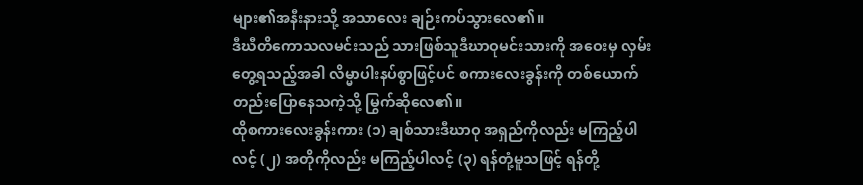များ၏အနီးနားသို့ အသာလေး ချဉ်းကပ်သွားလေ၏။
ဒီဃီတိကောသလမင်းသည် သားဖြစ်သူဒီဃာဝုမင်းသားကို အဝေးမှ လှမ်းတွေ့ရသည့်အခါ လိမ္မာပါးနပ်စွာဖြင့်ပင် စကားလေးခွန်းကို တစ်ယောက်တည်းပြောနေသကဲ့သို့ မြွက်ဆိုလေ၏။
ထိုစကားလေးခွန်းကား (၁) ချစ်သားဒီဃာဝု အရှည်ကိုလည်း မကြည့်ပါလင့် (၂) အတိုကိုလည်း မကြည့်ပါလင့် (၃) ရန်တုံ့မူသဖြင့် ရန်တို့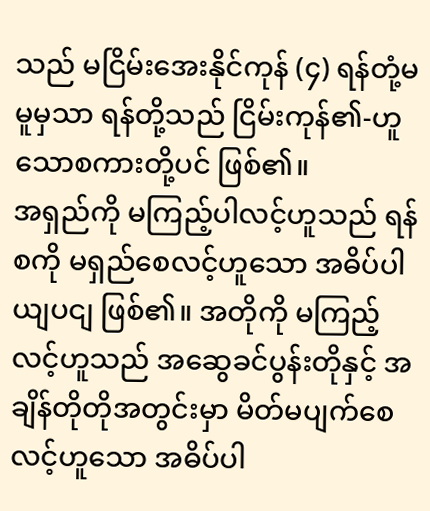သည် မငြိမ်းအေးနိုင်ကုန် (၄) ရန်တုံ့မမူမှသာ ရန်တို့သည် ငြိမ်းကုန်၏-ဟူသောစကားတို့ပင် ဖြစ်၏။
အရှည်ကို မကြည့်ပါလင့်ဟူသည် ရန်စကို မရှည်စေလင့်ဟူသော အဓိပ်ပါယျပငျ ဖြစ်၏။ အတိုကို မကြည့်လင့်ဟူသည် အဆွေခင်ပွန်းတိုနှင့် အချိန်တိုတိုအတွင်းမှာ မိတ်မပျက်စေလင့်ဟူသော အဓိပ်ပါ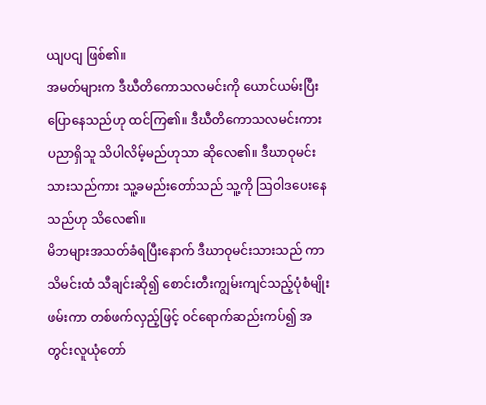ယျပငျ ဖြစ်၏။
အမတ်များက ဒီဃီတိကောသလမင်းကို ယောင်ယမ်းပြီးပြောနေသည်ဟု ထင်ကြ၏။ ဒီဃီတိကောသလမင်းကား ပညာရှိသူ သိပါလိမ့်မည်ဟုသာ ဆိုလေ၏။ ဒီဃာဝုမင်းသားသည်ကား သူ့ခမည်းတော်သည် သူ့ကို ဩဝါဒပေးနေသည်ဟု သိလေ၏။
မိဘများအသတ်ခံရပြီးနောက် ဒီဃာဝုမင်းသားသည် ကာသိမင်းထံ သီချင်းဆို၍ စောင်းတီးကျွမ်းကျင်သည့်ပုံစံမျိုးဖမ်းကာ တစ်ဖက်လှည့်ဖြင့် ဝင်ရောက်ဆည်းကပ်၍ အတွင်းလူယုံတော်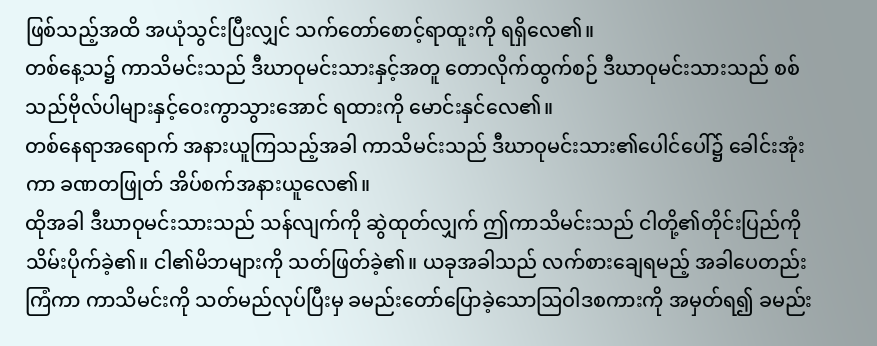ဖြစ်သည့်အထိ အယုံသွင်းပြီးလျှင် သက်တော်စောင့်ရာထူးကို ရရှိလေ၏။
တစ်နေ့သ၌ ကာသိမင်းသည် ဒီဃာဝုမင်းသားနှင့်အတူ တောလိုက်ထွက်စဉ် ဒီဃာဝုမင်းသားသည် စစ်သည်ဗိုလ်ပါများနှင့်ဝေးကွာသွားအောင် ရထားကို မောင်းနှင်လေ၏။
တစ်နေရာအရောက် အနားယူကြသည့်အခါ ကာသိမင်းသည် ဒီဃာဝုမင်းသား၏ပေါင်ပေါ်၌ ခေါင်းအုံးကာ ခဏတဖြုတ် အိပ်စက်အနားယူလေ၏။
ထိုအခါ ဒီဃာဝုမင်းသားသည် သန်လျက်ကို ဆွဲထုတ်လျှက် ဤကာသိမင်းသည် ငါတို့၏တိုင်းပြည်ကို သိမ်းပိုက်ခဲ့၏။ ငါ၏မိဘများကို သတ်ဖြတ်ခဲ့၏။ ယခုအခါသည် လက်စားချေရမည့် အခါပေတည်းကြံကာ ကာသိမင်းကို သတ်မည်လုပ်ပြီးမှ ခမည်းတော်ပြောခဲ့သောဩဝါဒစကားကို အမှတ်ရ၍ ခမည်း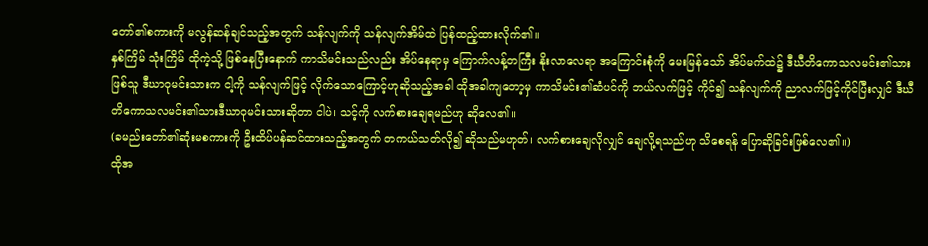တော်၏စကားကို မလွန်ဆန်ချင်သည့်အတွက် သန်လျက်ကို သန်လျက်အိမ်ထဲ ပြန်ထည့်ထားလိုက်၏။
နှစ်ကြိမ် သုံးကြိမ် ထိုကဲ့သို့ ဖြစ်နေပြီးနောက် ကာသိမင်းသည်လည်း အိပ်နေရာမှ ကြောက်လန့်တကြီး နိုးလာလေရာ အကြောင်းစုံကို မေးမြန်သော် အိပ်မက်ထဲ၌ ဒီဃီတိကောသလမင်း၏သားဖြစ်သူ ဒီဃာဝုမင်းသားက ငါ့ကို သန်လျက်ဖြင့် လိုက်သောကြောင့်ဟုဆိုသည့်အခါ ထိုအခါကျတော့မှ ကာသိမင်း၏ဆံပင်ကို ဘယ်လက်ဖြင့် ကိုင်၍ သန်လျက်ကို ညာလက်ဖြင့်ကိုင်ပြီးလျှင် ဒီဃီတိကောသလမင်း၏သားဒီဃာဝုမင်းသားဆိုတာ ငါပဲ၊ သင့်ကို လက်စားချေရမည်ဟု ဆိုလေ၏။
(ခမည်းတော်၏ဆုံးမစကားကို ဦးထိပ်ပန်ဆင်ထားသည့်အတွက် တကယ်သတ်လို၍ ဆိုသည်မဟုတ်၊ လက်စားချေလိုလျှင် ချေလို့ရသည်ဟု သိစေရန် ပြောဆိုခြင်းဖြစ်လေ၏။)
ထိုအ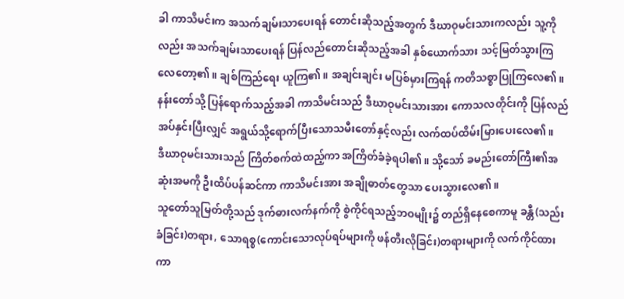ခါ ကာသိမင်းက အသက်ချမ်းသာပေးရန် တောင်းဆိုသည့်အတွက် ဒီဃာဝုမင်းသားကလည်း သူ့ကိုလည်း အသက်ချမ်းသာပေးရန် ပြန်လည်တောင်းဆိုသည့်အခါ နှစ်ယောက်သား သင့်မြတ်သွားကြလေတော့၏။ ချစ်ကြည်ရေး ယူကြ၏။ အချင်းချင်း မပြစ်မှားကြရန် ကတိသစ္စာပြုကြလေ၏။
နန်းတော်သို့ ပြန်ရောက်သည့်အခါ ကာသိမင်းသည် ဒီဃာဝုမင်းသားအား ကောသလတိုင်းကို ပြန်လည်အပ်နှင်းပြီးလျှင် အရွယ်သို့ရောက်ပြီးသောသမီးတော်နှင့်လည်း လက်ထပ်ထိမ်းမြားပေးလေ၏။
ဒီဃာဝုမင်းသားသည် ကြိတ်စက်ထဲထည့်ကာ အကြိတ်ခံခဲ့ရပါ၏။ သို့သော် ခမည်းတော်ကြီး၏အဆုံးအမကို ဦးထိပ်ပန်ဆင်ကာ ကာသိမင်းအား အချိုဓာတ်တွေသာ ပေးသွားလေ၏။
သူတော်သူမြတ်တို့သည် ဒုက်ဓားလက်နက်ကို စွဲကိုင်ရသည့်ဘဝမျိုး၌ တည်ရှိနေစေကာမူ ခန္တီ(သည်းခံခြင်း)တရား, သောရစ္စ(ကောင်းသောလုပ်ရပ်များကို ဖန်တီးလိုခြင်း)တရားများကို လက်ကိုင်ထားကာ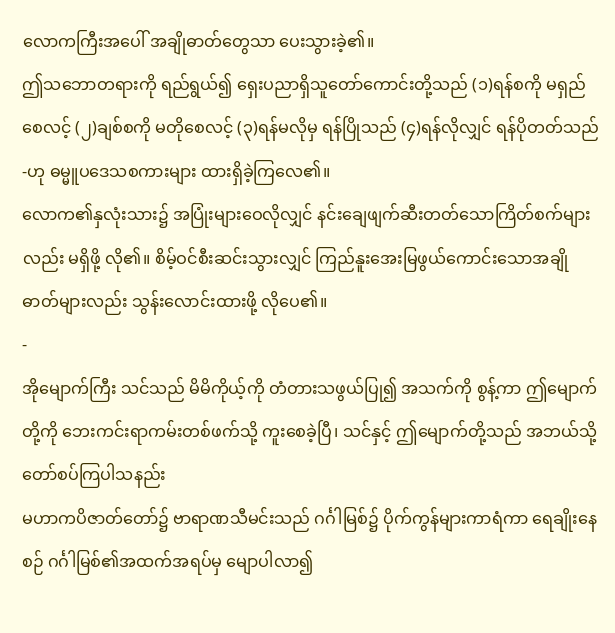လောကကြီးအပေါ် အချိုဓာတ်တွေသာ ပေးသွားခဲ့၏။
ဤသဘောတရားကို ရည်ရွယ်၍ ရှေးပညာရှိသူတော်ကောင်းတို့သည် (၁)ရန်စကို မရှည်စေလင့် (၂)ချစ်စကို မတိုစေလင့် (၃)ရန်မလိုမှ ရန်ပြိုသည် (၄)ရန်လိုလျှင် ရန်ပိုတတ်သည်-ဟု ဓမ္မူပဒေသစကားများ ထားရှိခဲ့ကြလေ၏။
လောက၏နှလုံးသား၌ အပြုံးများဝေလိုလျှင် နင်းချေဖျက်ဆီးတတ်သောကြိတ်စက်များလည်း မရှိဖို့ လို၏။ စိမ့်ဝင်စီးဆင်းသွားလျှင် ကြည်နူးအေးမြဖွယ်ကောင်းသောအချိုဓာတ်များလည်း သွန်းလောင်းထားဖို့ လိုပေ၏။
-
အိုမျောက်ကြီး သင်သည် မိမိကိုယ့်ကို တံတားသဖွယ်ပြု၍ အသက်ကို စွန့်ကာ ဤမျောက်တို့ကို ဘေးကင်းရာကမ်းတစ်ဖက်သို့ ကူးစေခဲ့ပြီ၊ သင်နှင့် ဤမျောက်တို့သည် အဘယ်သို့ တော်စပ်ကြပါသနည်း
မဟာကပိဇာတ်တော်၌ ဗာရာဏသီမင်းသည် ဂင်္ဂါမြစ်၌ ပိုက်ကွန်များကာရံကာ ရေချိုးနေစဉ် ဂင်္ဂါမြစ်၏အထက်အရပ်မှ မျောပါလာ၍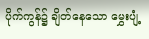ပိုက်ကွန်၌ ချိတ်နေသော မွှေးပျံ့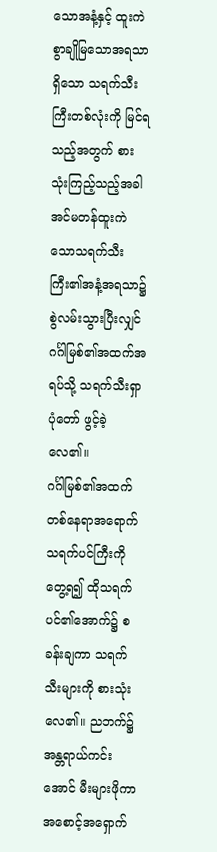သောအနံ့နှင့် ထူးကဲစွာချိုမြသောအရသာရှိသော သရက်သီးကြီးတစ်လုံးကို မြင်ရသည့်အတွက် စားသုံးကြည့်သည့်အခါ အင်မတန်ထူးကဲသောသရက်သီးကြီး၏အနံ့အရသာ၌ စွဲလမ်းသွားပြီးလျှင် ဂင်္ဂါမြစ်၏အထက်အရပ်သို့ သရက်သီးရှာပုံတော် ဖွင့်ခဲ့လေ၏။
ဂင်္ဂါမြစ်၏အထက်တစ်နေရာအရောက် သရက်ပင်ကြီးကို တွေ့ရ၍ ထိုသရက်ပင်၏အောက်၌ စခန်းချကာ သရက်သီးများကို စားသုံးလေ၏။ ညဘက်၌ အန္တရာယ်ကင်းအောင် မီးများဖိုကာ အစောင့်အရှောက်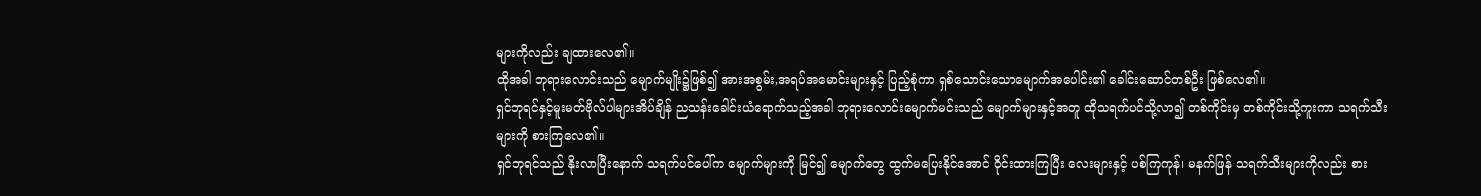များကိုလည်း ချထားလေ၏။
ထိုအခါ ဘုရားလောင်းသည် မျောက်မျိုး၌ဖြစ်၍ အားအစွမ်း,အရပ်အမောင်းများနှင့် ပြည့်စုံကာ ရှစ်သောင်းသောမျောက်အပေါင်း၏ ခေါင်းဆောင်တစ်ဦး ဖြစ်လေ၏။
ရှင်ဘုရင်နှင့်မူးမတ်ဗိုလ်ပါများအိပ်ချိန် ညသန်းခေါင်းယံရောက်သည့်အခါ ဘုရားလောင်းမျောက်မင်းသည် မျောက်များနှင့်အတူ ထိုသရက်ပင်သို့လာ၍ တစ်ကိုင်းမှ တစ်ကိုင်းသို့ကူးကာ သရက်သီးများကို စားကြလေ၏။
ရှင်ဘုရင်သည် နိုးလာပြီးနောက် သရက်ပင်ပေါ်က မျောက်များကို မြင်၍ မျောက်တွေ ထွက်မပြေးနိုင်အောင် ဝိုင်းထားကြပြီး လေးများနှင့် ပစ်ကြကုန်၊ မနက်ဖြန် သရက်သီးများကိုလည်း စား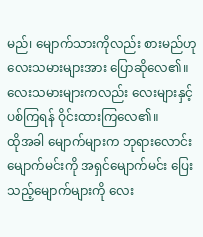မည်၊ မျောက်သားကိုလည်း စားမည်ဟု လေးသမားများအား ပြောဆိုလေ၏။ လေးသမားများကလည်း လေးများနှင့် ပစ်ကြရန် ဝိုင်းထားကြလေ၏။
ထိုအခါ မျောက်များက ဘုရားလောင်းမျောက်မင်းကို အရှင်မျောက်မင်း ပြေးသည့်မျောက်များကို လေး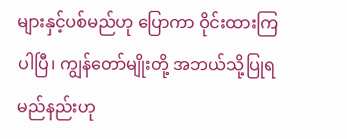များနှင့်ပစ်မည်ဟု ပြောကာ ဝိုင်းထားကြပါပြီ၊ ကျွန်တော်မျိုးတို့ အဘယ်သို့ပြုရမည်နည်းဟု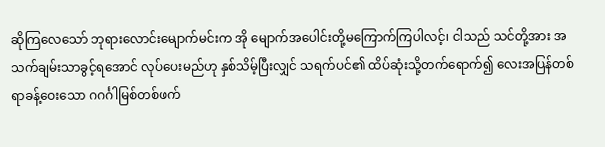ဆိုကြလေသော် ဘုရားလောင်းမျောက်မင်းက အို မျောက်အပေါင်းတို့မကြောက်ကြပါလင့်၊ ငါသည် သင်တို့အား အသက်ချမ်းသာခွင့်ရအောင် လုပ်ပေးမည်ဟု နှစ်သိမ့်ပြီးလျှင် သရက်ပင်၏ ထိပ်ဆုံးသို့တက်ရောက်၍ လေးအပြန်တစ်ရာခန့်ဝေးသော ဂဂင်္ဂါမြစ်တစ်ဖက်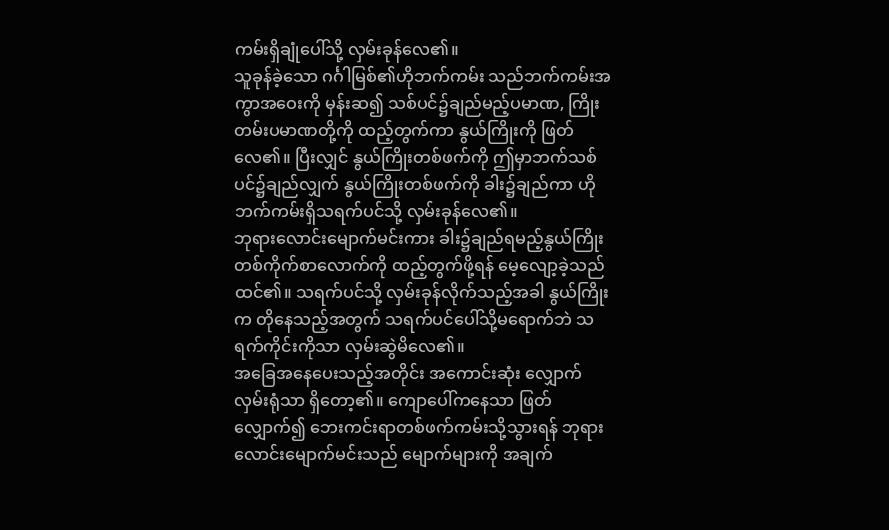ကမ်းရှိချုံပေါ်သို့ လှမ်းခုန်လေ၏။
သူခုန်ခဲ့သော ဂင်္ဂါမြစ်၏ဟိုဘက်ကမ်း သည်ဘက်ကမ်းအကွာအဝေးကို မှန်းဆ၍ သစ်ပင်၌ချည်မည့်ပမာဏ, ကြိုးတမ်းပမာဏတို့ကို ထည့်တွက်ကာ နွယ်ကြိုးကို ဖြတ်လေ၏။ ပြီးလျှင် နွယ်ကြိုးတစ်ဖက်ကို ဤမှာဘက်သစ်ပင်၌ချည်လျှက် နွယ်ကြိုးတစ်ဖက်ကို ခါး၌ချည်ကာ ဟိုဘက်ကမ်းရှိသရက်ပင်သို့ လှမ်းခုန်လေ၏။
ဘုရားလောင်းမျောက်မင်းကား ခါး၌ချည်ရမည့်နွယ်ကြိုးတစ်ကိုက်စာလောက်ကို ထည့်တွက်ဖို့ရန် မေ့လျော့ခဲ့သည် ထင်၏။ သရက်ပင်သို့ လှမ်းခုန်လိုက်သည့်အခါ နွယ်ကြိုးက တိုနေသည့်အတွက် သရက်ပင်ပေါ်သို့မရောက်ဘဲ သရက်ကိုင်းကိုသာ လှမ်းဆွဲမိလေ၏။
အခြေအနေပေးသည့်အတိုင်း အကောင်းဆုံး လျှောက်လှမ်းရုံသာ ရှိတော့၏။ ကျောပေါ်ကနေသာ ဖြတ်လျှောက်၍ ဘေးကင်းရာတစ်ဖက်ကမ်းသို့သွားရန် ဘုရားလောင်းမျောက်မင်းသည် မျောက်များကို အချက်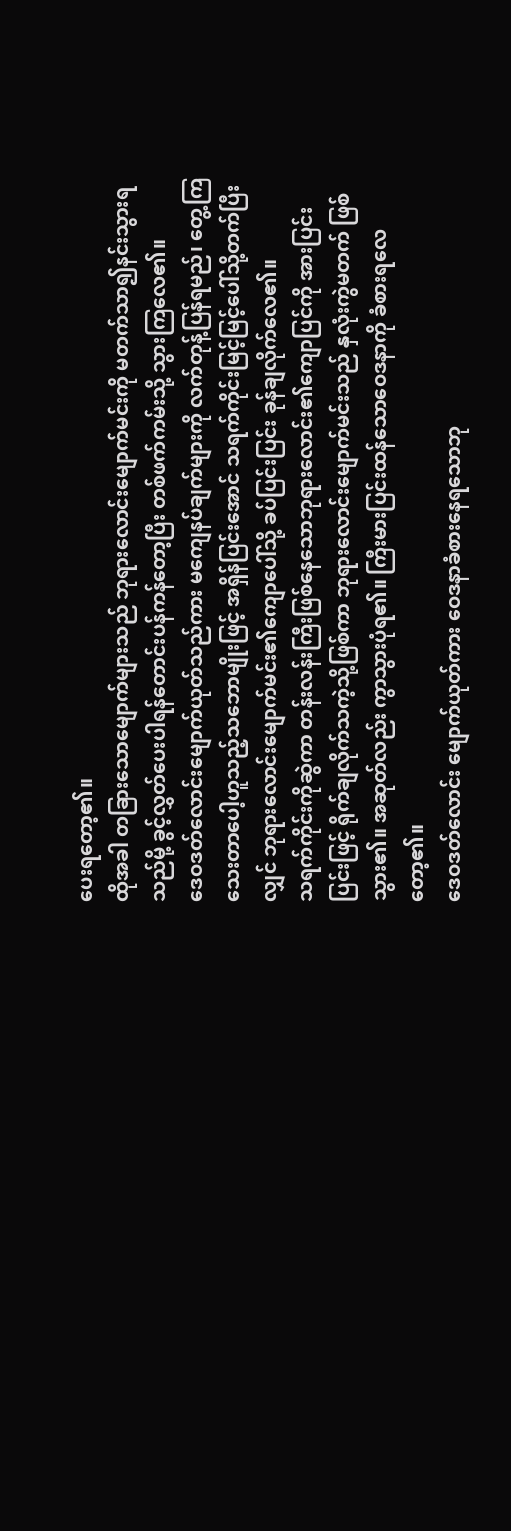ပေးရတော့၏။
ထိုအခါ တခြားသောမျောက်များသည် ဘုရားလောင်းမျောက်မင်းကို မတက်သာ၍နင်းသွားရသည်မို့ ခွင့်လွှတ်ပေးပါရန်တောင်းပန်ကန်တော့ပြီး တစ်ဖက်ကမ်းသို့ သွားကြလေ၏။
ဒေဝဒတ်လောင်းမျောက်ယုတ်သည်ကား မကျေနပ်ချက်များကို လက်တုန့်ပြန်ရမည်၊ တွေ့ကြသေးတာပေါ့ဟူသည့်သဘောမျိုးဖြင့် အရှိန်ပြင်းအောင် သရက်ကိုင်းမြင့်မြင့်ပေါ်သို့တက်ပြီးလျှင် ဘုရားလောင်းမျောက်မင်း၏ကျောပေါ်သို့ ခပ်ပြင်းပြင်း ခုန်ချလိုက်လေ၏။
သရက်ကိုင်းကိုဆွဲကာ တန်းလန်းကြီးဖြစ်နေသောဘုရားလောင်း၏ကျောပြင်ကို အားပြင်းပြင်းဖြင့် ရိုက်ချလိုက်သကဲ့သို့ဖြစ်ကာ ဘုရားလောင်းမျောက်မင်းသည် နှလုံးကွဲမတက် ဖြစ်သွား၏။ အဆုတ်လည်း ကွာသွားပုံရ၏။ ကြီးမားပြင်းထန်သောဝေဒနာကို ခံစားရလေတော့၏။
ဒေဝဒတ်လောင်း မျောက်ယုတ်ကား ဝေဒနာခံစားနေရသောဘု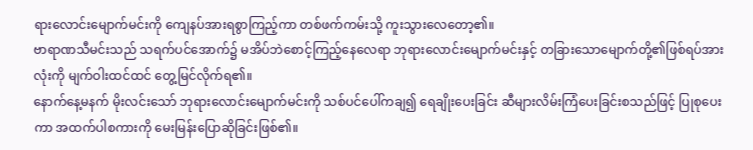ရားလောင်းမျောက်မင်းကို ကျေနပ်အားရစွာကြည့်ကာ တစ်ဖက်ကမ်းသို့ ကူးသွားလေတော့၏။
ဗာရာဏသီမင်းသည် သရက်ပင်အောက်၌ မအိပ်ဘဲစောင့်ကြည့်နေလေရာ ဘုရားလောင်းမျောက်မင်းနှင့် တခြားသောမျောက်တို့၏ဖြစ်ရပ်အားလုံးကို မျက်ဝါးထင်ထင် တွေ့မြင်လိုက်ရ၏။
နောက်နေ့မနက် မိုးလင်းသော် ဘုရားလောင်းမျောက်မင်းကို သစ်ပင်ပေါ်ကချ၍ ရေချိုးပေးခြင်း ဆီများလိမ်းကြံပေးခြင်းစသည်ဖြင့် ပြုစုပေးကာ အထက်ပါစကားကို မေးမြန်းပြောဆိုခြင်းဖြစ်၏။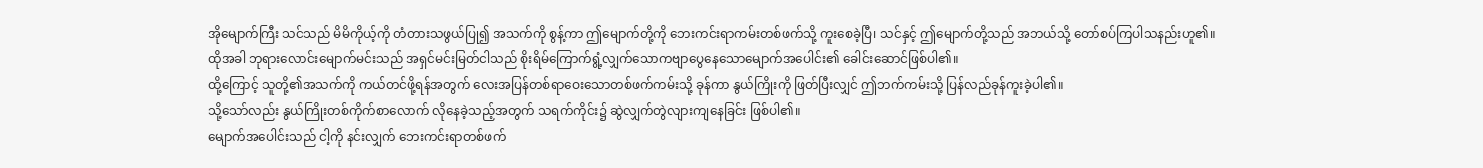အိုမျောက်ကြီး သင်သည် မိမိကိုယ့်ကို တံတားသဖွယ်ပြု၍ အသက်ကို စွန့်ကာ ဤမျောက်တို့ကို ဘေးကင်းရာကမ်းတစ်ဖက်သို့ ကူးစေခဲ့ပြီ၊ သင်နှင့် ဤမျောက်တို့သည် အဘယ်သို့ တော်စပ်ကြပါသနည်းဟူ၏။
ထိုအခါ ဘုရားလောင်းမျောက်မင်းသည် အရှင်မင်းမြတ်ငါသည် စိုးရိမ်ကြောက်ရွံ့လျှက်သောကဗျာပွေနေသောမျောက်အပေါင်း၏ ခေါင်းဆောင်ဖြစ်ပါ၏။
ထို့ကြောင့် သူတို့၏အသက်ကို ကယ်တင်ဖို့ရန်အတွက် လေးအပြန်တစ်ရာဝေးသောတစ်ဖက်ကမ်းသို့ ခုန်ကာ နွယ်ကြိုးကို ဖြတ်ပြီးလျှင် ဤဘက်ကမ်းသို့ ပြန်လည်ခုန်ကူးခဲ့ပါ၏။
သို့သော်လည်း နွယ်ကြိုးတစ်ကိုက်စာလောက် လိုနေခဲ့သည့်အတွက် သရက်ကိုင်း၌ ဆွဲလျှက်တွဲလျားကျနေခြင်း ဖြစ်ပါ၏။
မျောက်အပေါင်းသည် ငါ့ကို နင်းလျှက် ဘေးကင်းရာတစ်ဖက်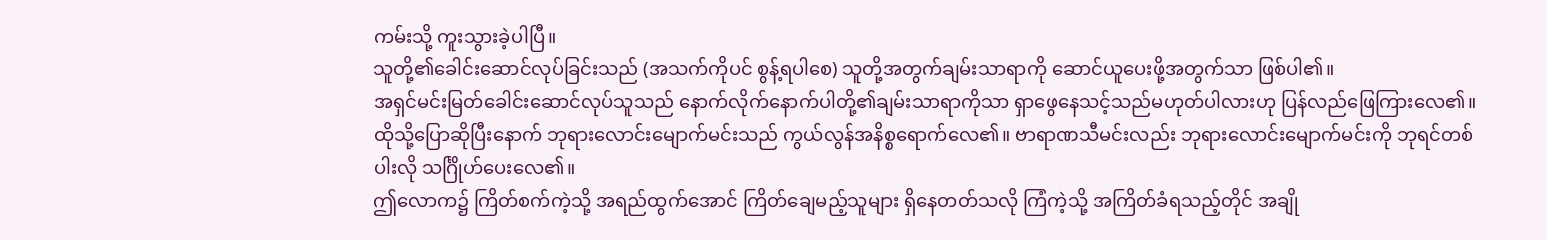ကမ်းသို့ ကူးသွားခဲ့ပါပြီ။
သူတို့၏ခေါင်းဆောင်လုပ်ခြင်းသည် (အသက်ကိုပင် စွန့်ရပါစေ) သူတို့အတွက်ချမ်းသာရာကို ဆောင်ယူပေးဖို့အတွက်သာ ဖြစ်ပါ၏။
အရှင်မင်းမြတ်ခေါင်းဆောင်လုပ်သူသည် နောက်လိုက်နောက်ပါတို့၏ချမ်းသာရာကိုသာ ရှာဖွေနေသင့်သည်မဟုတ်ပါလားဟု ပြန်လည်ဖြေကြားလေ၏။
ထိုသို့ပြောဆိုပြီးနောက် ဘုရားလောင်းမျောက်မင်းသည် ကွယ်လွန်အနိစ္စရောက်လေ၏။ ဗာရာဏသီမင်းလည်း ဘုရားလောင်းမျောက်မင်းကို ဘုရင်တစ်ပါးလို သင်္ဂြိုဟ်ပေးလေ၏။
ဤလောက၌ ကြိတ်စက်ကဲ့သို့ အရည်ထွက်အောင် ကြိတ်ချေမည့်သူများ ရှိနေတတ်သလို ကြံကဲ့သို့ အကြိတ်ခံရသည့်တိုင် အချို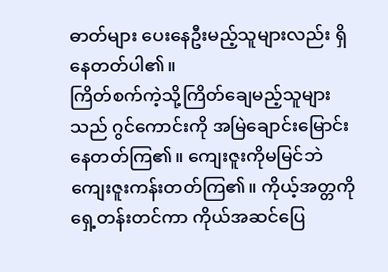ဓာတ်များ ပေးနေဦးမည့်သူများလည်း ရှိနေတတ်ပါ၏။
ကြိတ်စက်ကဲ့သို့ကြိတ်ချေမည့်သူများသည် ဂွင်ကောင်းကို အမြဲချောင်းမြောင်းနေတတ်ကြ၏။ ကျေးဇူးကိုမမြင်ဘဲ ကျေးဇူးကန်းတတ်ကြ၏။ ကိုယ့်အတ္တကို ရှေ့တန်းတင်ကာ ကိုယ်အဆင်ပြေ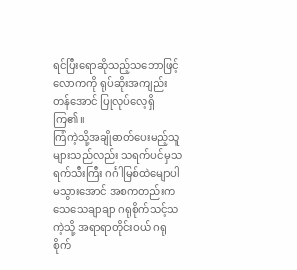ရင်ပြီးရောဆိုသည့်သဘောဖြင့် လောကကို ရုပ်ဆိုးအကျည်းတန်အောင် ပြုလုပ်လေ့ရှိကြ၏။
ကြံကဲ့သို့အချိုဓာတ်ပေးမည့်သူများသည်လည်း သရက်ပင်မှသရက်သီးကြီး ဂင်္ဂါမြစ်ထဲမျောပါမသွားအောင် အစကတည်းက သေသေချာချာ ဂရုစိုက်သင့်သကဲ့သို့ အရာရာတိုင်းဝယ် ဂရုစိုက်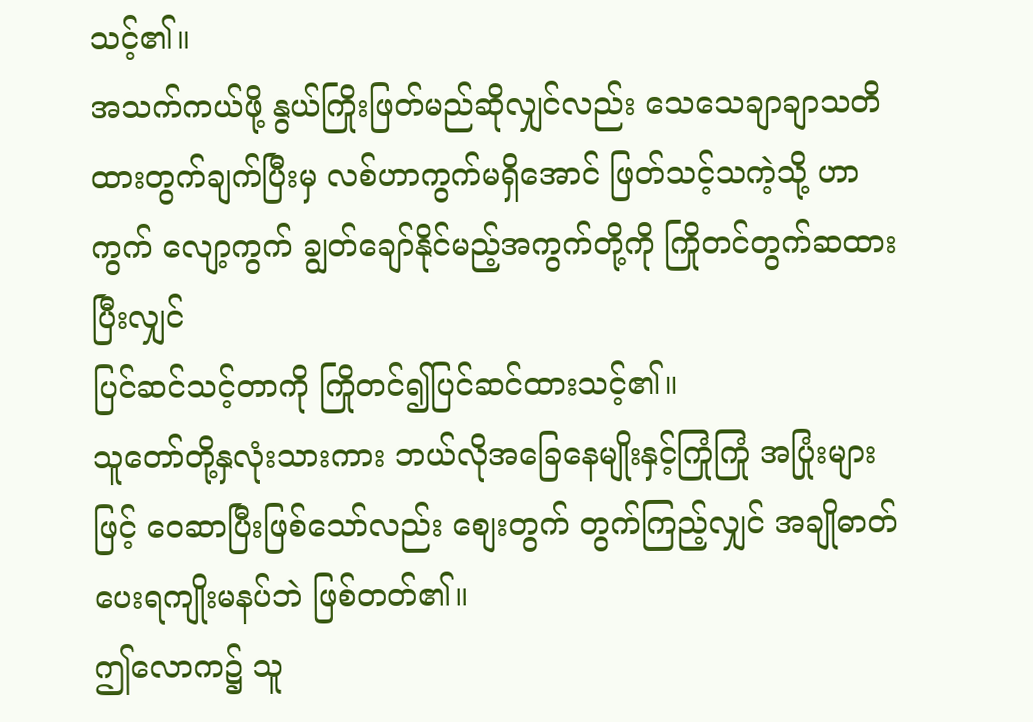သင့်၏။
အသက်ကယ်ဖို့ နွယ်ကြိုးဖြတ်မည်ဆိုလျှင်လည်း သေသေချာချာသတိထားတွက်ချက်ပြီးမှ လစ်ဟာကွက်မရှိအောင် ဖြတ်သင့်သကဲ့သို့ ဟာကွက် လျော့ကွက် ချွတ်ချော်နိုင်မည့်အကွက်တို့ကို ကြိုတင်တွက်ဆထားပြီးလျှင်
ပြင်ဆင်သင့်တာကို ကြိုတင်၍ပြင်ဆင်ထားသင့်၏။
သူတော်တို့နှလုံးသားကား ဘယ်လိုအခြေနေမျိုးနှင့်ကြုံကြုံ အပြုံးများဖြင့် ဝေဆာပြီးဖြစ်သော်လည်း စျေးတွက် တွက်ကြည့်လျှင် အချိုဓာတ်ပေးရကျိုးမနပ်ဘဲ ဖြစ်တတ်၏။
ဤလောက၌ သူ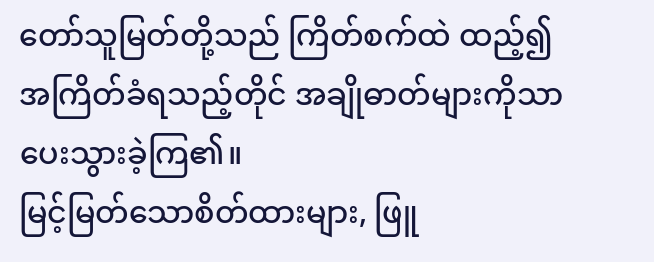တော်သူမြတ်တို့သည် ကြိတ်စက်ထဲ ထည့်၍ အကြိတ်ခံရသည့်တိုင် အချိုဓာတ်များကိုသာ ပေးသွားခဲ့ကြ၏။
မြင့်မြတ်သောစိတ်ထားများ, ဖြူ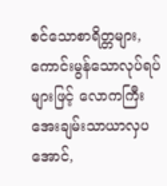စင်သောစာရိတ္တများ, ကောင်းမွန်သောလုပ်ရပ်များဖြင့် လောကကြီး အေးချမ်းသာယာလှပအောင်,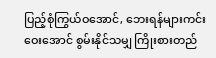ပြည့်စုံကြွယ်ဝအောင်, ဘေးရန်များကင်းဝေးအောင် စွမ်းနိုင်သမျှ ကြိုးစားတည်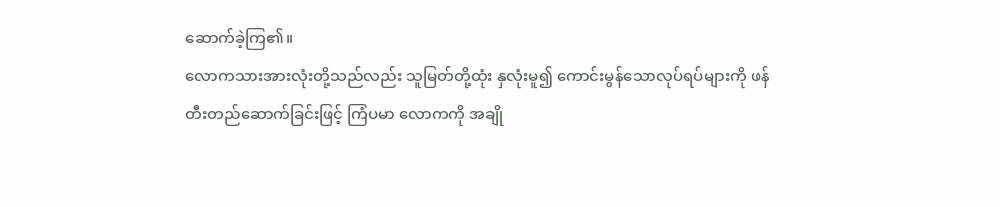ဆောက်ခဲ့ကြ၏။
လောကသားအားလုံးတို့သည်လည်း သူမြတ်တို့ထုံး နှလုံးမူ၍ ကောင်းမွန်သောလုပ်ရပ်များကို ဖန်တီးတည်ဆောက်ခြင်းဖြင့် ကြံပမာ လောကကို အချို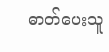ဓာတ်ပေးသူ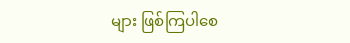များ ဖြစ်ကြပါစေ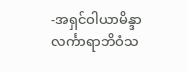-အရှင်ဝါယာမိန္ဒာလင်္ကာရာဘိဝံသ